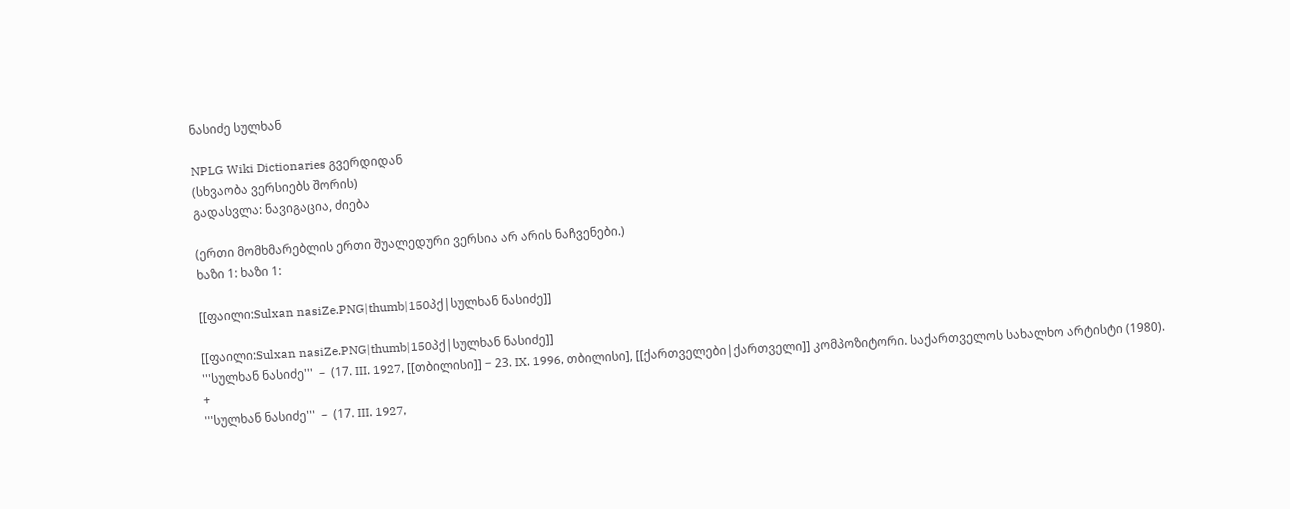ნასიძე სულხან

NPLG Wiki Dictionaries გვერდიდან
(სხვაობა ვერსიებს შორის)
გადასვლა: ნავიგაცია, ძიება

(ერთი მომხმარებლის ერთი შუალედური ვერსია არ არის ნაჩვენები.)
ხაზი 1: ხაზი 1:

[[ფაილი:Sulxan nasiZe.PNG|thumb|150პქ|სულხან ნასიძე]]

[[ფაილი:Sulxan nasiZe.PNG|thumb|150პქ|სულხან ნასიძე]]
'''სულხან ნასიძე'''  –  (17. III. 1927, [[თბილისი]] − 23. IX. 1996, თბილისი], [[ქართველები|ქართველი]] კომპოზიტორი. საქართველოს სახალხო არტისტი (1980).
+
'''სულხან ნასიძე'''  –  (17. III. 1927,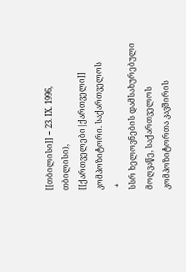[[თბილისი]] − 23. IX. 1996, თბილისი), [[ქართველები|ქართველი]] კომპოზიტორი. საქართველოს
 +
სსრ ხელოვნების დამსახურებული მოღვაწე, საქართველოს კომპოზიტორთა კავშირის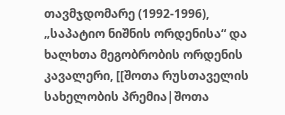თავმჯდომარე (1992-1996), „საპატიო ნიშნის ორდენისა“ და ხალხთა მეგობრობის ორდენის კავალერი, [[შოთა რუსთაველის სახელობის პრემია|შოთა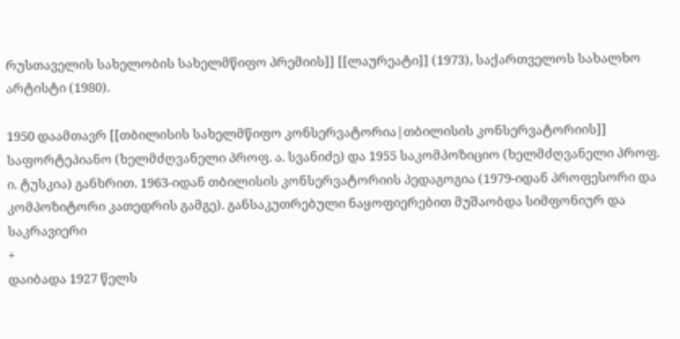რუსთაველის სახელობის სახელმწიფო პრემიის]] [[ლაურეატი]] (1973), საქართველოს სახალხო არტისტი (1980).

1950 დაამთავრ [[თბილისის სახელმწიფო კონსერვატორია|თბილისის კონსერვატორიის]] საფორტეპიანო (ხელმძღვანელი პროფ. ა. სვანიძე) და 1955 საკომპოზიციო (ხელმძღვანელი პროფ. ი. ტუსკია) განხრით. 1963-იდან თბილისის კონსერვატორიის პედაგოგია (1979-იდან პროფესორი და კომპოზიტორი კათედრის გამგე). განსაკუთრებული ნაყოფიერებით მუშაობდა სიმფონიურ და საკრავიერი
+
დაიბადა 1927 წელს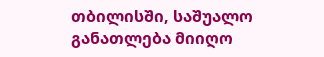თბილისში, საშუალო განათლება მიიღო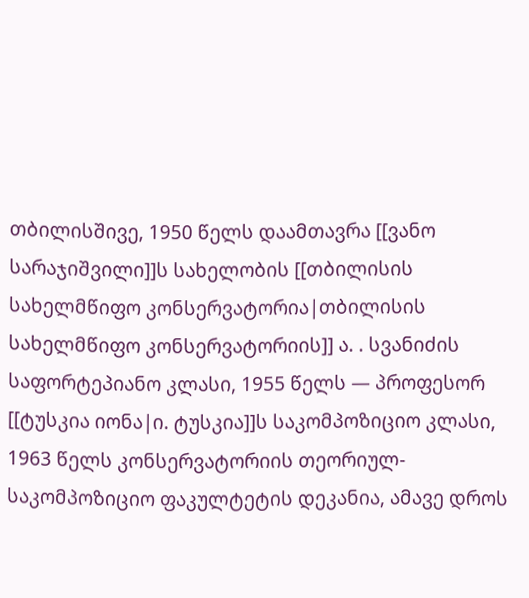თბილისშივე, 1950 წელს დაამთავრა [[ვანო სარაჯიშვილი]]ს სახელობის [[თბილისის სახელმწიფო კონსერვატორია|თბილისის სახელმწიფო კონსერვატორიის]] ა. . სვანიძის საფორტეპიანო კლასი, 1955 წელს — პროფესორ [[ტუსკია იონა|ი. ტუსკია]]ს საკომპოზიციო კლასი, 1963 წელს კონსერვატორიის თეორიულ-საკომპოზიციო ფაკულტეტის დეკანია, ამავე დროს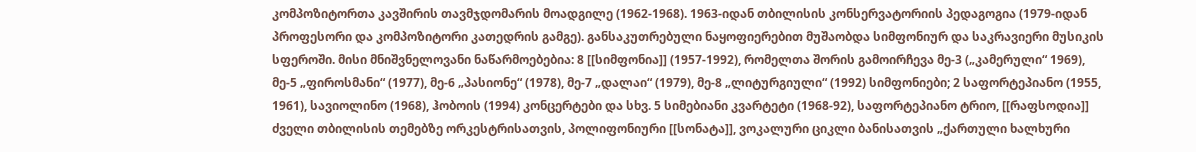კომპოზიტორთა კავშირის თავმჯდომარის მოადგილე (1962-1968). 1963-იდან თბილისის კონსერვატორიის პედაგოგია (1979-იდან პროფესორი და კომპოზიტორი კათედრის გამგე). განსაკუთრებული ნაყოფიერებით მუშაობდა სიმფონიურ და საკრავიერი მუსიკის სფეროში. მისი მნიშვნელოვანი ნაწარმოებებია: 8 [[სიმფონია]] (1957-1992), რომელთა შორის გამოირჩევა მე-3 („კამერული“ 1969), მე-5 „ფიროსმანი“ (1977), მე-6 „პასიონე“ (1978), მე-7 „დალაი“ (1979), მე-8 „ლიტურგიული“ (1992) სიმფონიები; 2 საფორტეპიანო (1955, 1961), სავიოლინო (1968), ჰობოის (1994) კონცერტები და სხვ. 5 სიმებიანი კვარტეტი (1968-92), საფორტეპიანო ტრიო, [[რაფსოდია]] ძველი თბილისის თემებზე ორკესტრისათვის, პოლიფონიური [[სონატა]], ვოკალური ციკლი ბანისათვის „ქართული ხალხური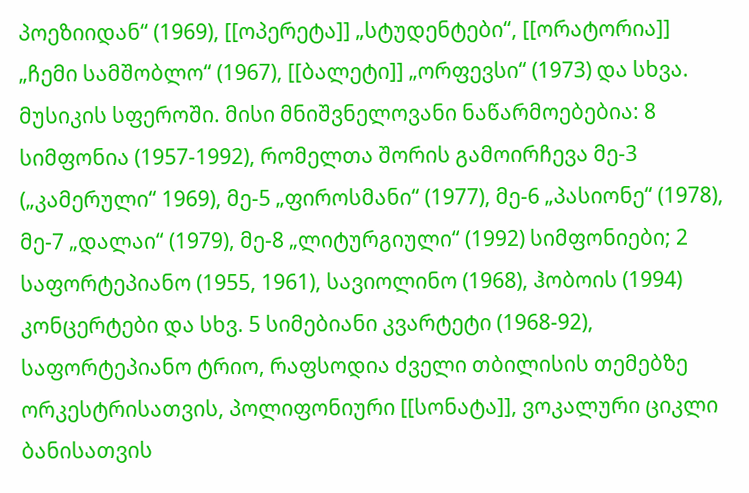პოეზიიდან“ (1969), [[ოპერეტა]] „სტუდენტები“, [[ორატორია]] „ჩემი სამშობლო“ (1967), [[ბალეტი]] „ორფევსი“ (1973) და სხვა.
მუსიკის სფეროში. მისი მნიშვნელოვანი ნაწარმოებებია: 8 სიმფონია (1957-1992), რომელთა შორის გამოირჩევა მე-3 („კამერული“ 1969), მე-5 „ფიროსმანი“ (1977), მე-6 „პასიონე“ (1978), მე-7 „დალაი“ (1979), მე-8 „ლიტურგიული“ (1992) სიმფონიები; 2 საფორტეპიანო (1955, 1961), სავიოლინო (1968), ჰობოის (1994) კონცერტები და სხვ. 5 სიმებიანი კვარტეტი (1968-92), საფორტეპიანო ტრიო, რაფსოდია ძველი თბილისის თემებზე ორკესტრისათვის, პოლიფონიური [[სონატა]], ვოკალური ციკლი ბანისათვის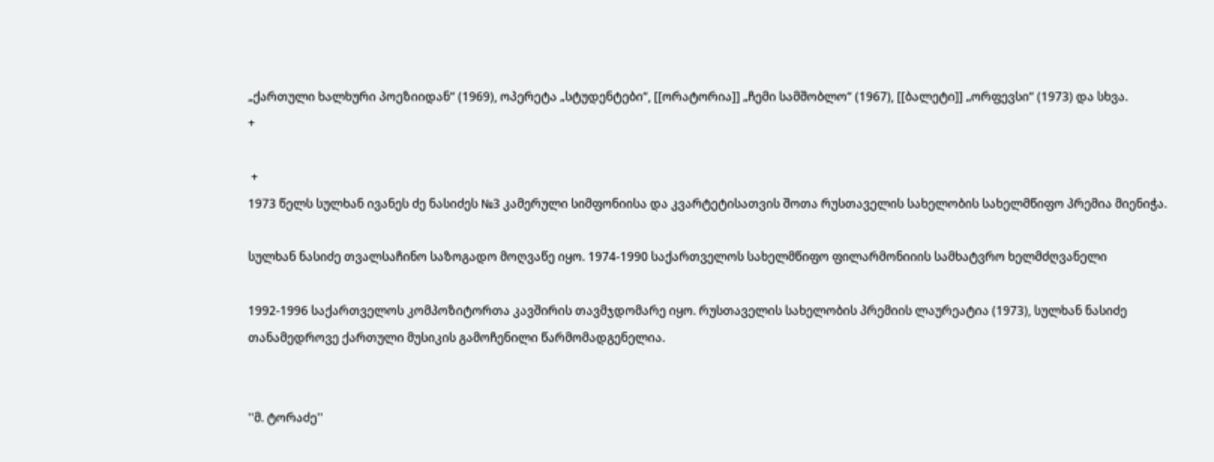„ქართული ხალხური პოეზიიდან“ (1969), ოპერეტა „სტუდენტები“, [[ორატორია]] „ჩემი სამშობლო“ (1967), [[ბალეტი]] „ორფევსი“ (1973) და სხვა.
+

 +
1973 წელს სულხან ივანეს ძე ნასიძეს №3 კამერული სიმფონიისა და კვარტეტისათვის შოთა რუსთაველის სახელობის სახელმწიფო პრემია მიენიჭა.

სულხან ნასიძე თვალსაჩინო საზოგადო მოღვაწე იყო. 1974-1990 საქართველოს სახელმწიფო ფილარმონიიის სამხატვრო ხელმძღვანელი

1992-1996 საქართველოს კომპოზიტორთა კავშირის თავმჯდომარე იყო. რუსთაველის სახელობის პრემიის ლაურეატია (1973), სულხან ნასიძე თანამედროვე ქართული მუსიკის გამოჩენილი წარმომადგენელია.


''მ. ტორაძე''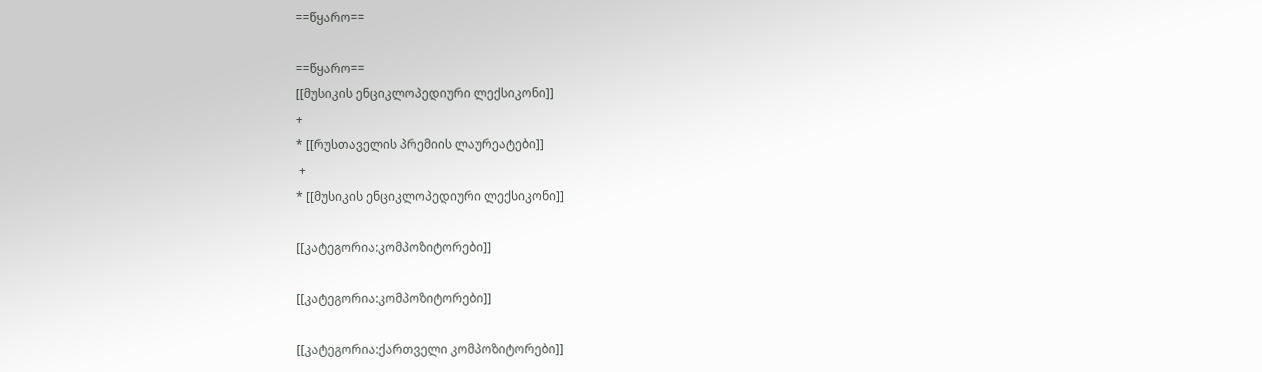==წყარო==

==წყარო==
[[მუსიკის ენციკლოპედიური ლექსიკონი]]
+
* [[რუსთაველის პრემიის ლაურეატები]]
 +
* [[მუსიკის ენციკლოპედიური ლექსიკონი]]

[[კატეგორია:კომპოზიტორები]]

[[კატეგორია:კომპოზიტორები]]

[[კატეგორია:ქართველი კომპოზიტორები]]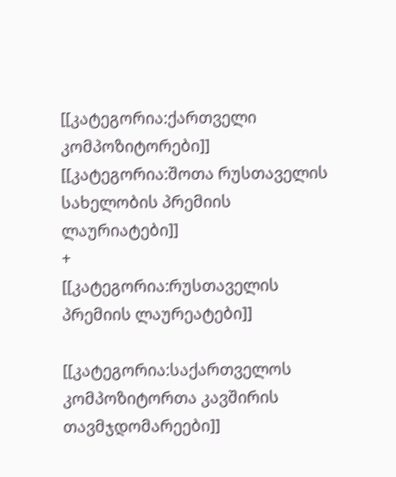[[კატეგორია:ქართველი კომპოზიტორები]]
[[კატეგორია:შოთა რუსთაველის სახელობის პრემიის ლაურიატები]]
+
[[კატეგორია:რუსთაველის პრემიის ლაურეატები]]

[[კატეგორია:საქართველოს კომპოზიტორთა კავშირის თავმჯდომარეები]]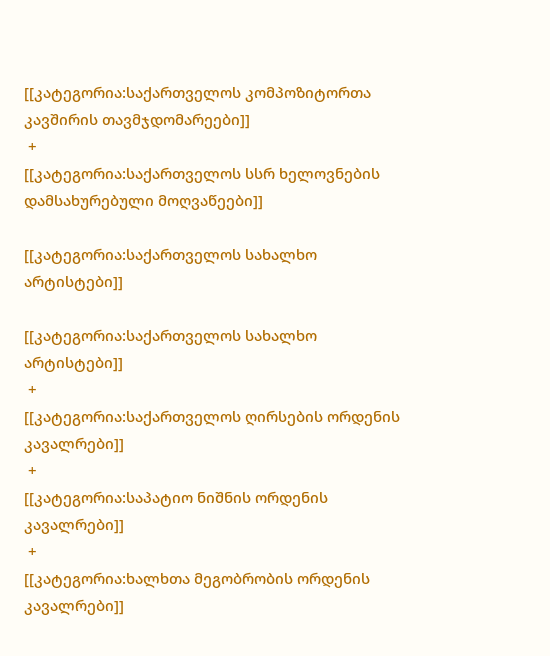[[კატეგორია:საქართველოს კომპოზიტორთა კავშირის თავმჯდომარეები]]
 +
[[კატეგორია:საქართველოს სსრ ხელოვნების დამსახურებული მოღვაწეები]]

[[კატეგორია:საქართველოს სახალხო არტისტები]]

[[კატეგორია:საქართველოს სახალხო არტისტები]]
 +
[[კატეგორია:საქართველოს ღირსების ორდენის კავალრები]]
 +
[[კატეგორია:საპატიო ნიშნის ორდენის კავალრები]]
 +
[[კატეგორია:ხალხთა მეგობრობის ორდენის კავალრები]]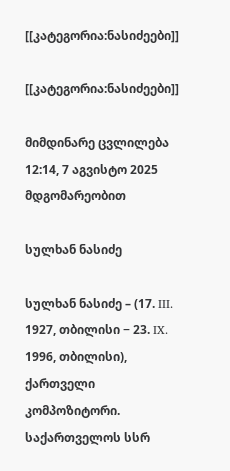[[კატეგორია:ნასიძეები]]

[[კატეგორია:ნასიძეები]]

მიმდინარე ცვლილება 12:14, 7 აგვისტო 2025 მდგომარეობით

სულხან ნასიძე

სულხან ნასიძე – (17. III. 1927, თბილისი − 23. IX. 1996, თბილისი), ქართველი კომპოზიტორი. საქართველოს სსრ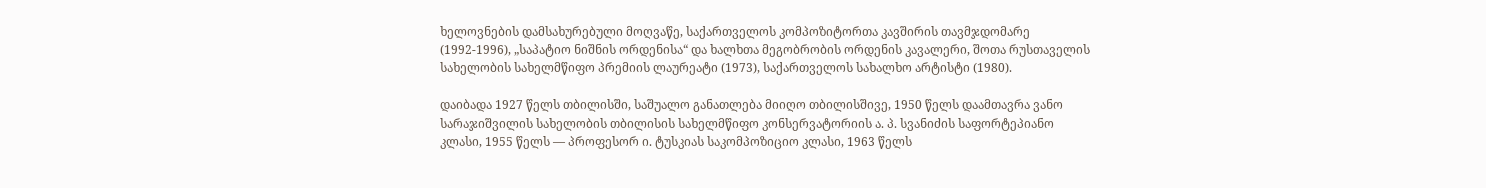ხელოვნების დამსახურებული მოღვაწე, საქართველოს კომპოზიტორთა კავშირის თავმჯდომარე (1992-1996), „საპატიო ნიშნის ორდენისა“ და ხალხთა მეგობრობის ორდენის კავალერი, შოთა რუსთაველის სახელობის სახელმწიფო პრემიის ლაურეატი (1973), საქართველოს სახალხო არტისტი (1980).

დაიბადა 1927 წელს თბილისში, საშუალო განათლება მიიღო თბილისშივე, 1950 წელს დაამთავრა ვანო სარაჯიშვილის სახელობის თბილისის სახელმწიფო კონსერვატორიის ა. პ. სვანიძის საფორტეპიანო კლასი, 1955 წელს — პროფესორ ი. ტუსკიას საკომპოზიციო კლასი, 1963 წელს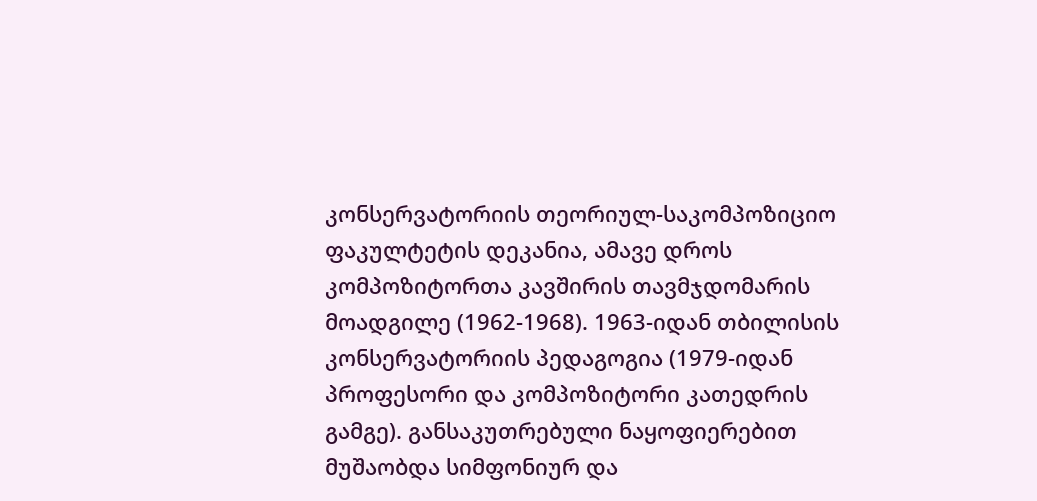კონსერვატორიის თეორიულ-საკომპოზიციო ფაკულტეტის დეკანია, ამავე დროს კომპოზიტორთა კავშირის თავმჯდომარის მოადგილე (1962-1968). 1963-იდან თბილისის კონსერვატორიის პედაგოგია (1979-იდან პროფესორი და კომპოზიტორი კათედრის გამგე). განსაკუთრებული ნაყოფიერებით მუშაობდა სიმფონიურ და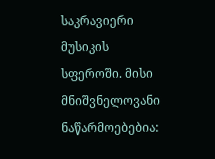საკრავიერი მუსიკის სფეროში. მისი მნიშვნელოვანი ნაწარმოებებია: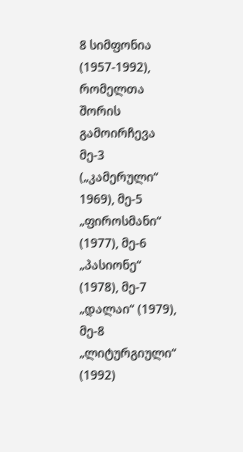8 სიმფონია (1957-1992), რომელთა შორის გამოირჩევა მე-3 („კამერული“ 1969), მე-5 „ფიროსმანი“ (1977), მე-6 „პასიონე“ (1978), მე-7 „დალაი“ (1979), მე-8 „ლიტურგიული“ (1992)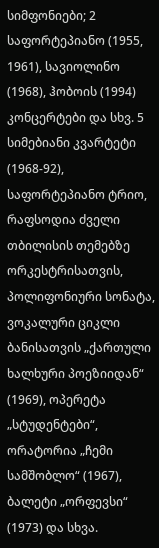სიმფონიები; 2 საფორტეპიანო (1955, 1961), სავიოლინო (1968), ჰობოის (1994) კონცერტები და სხვ. 5 სიმებიანი კვარტეტი (1968-92), საფორტეპიანო ტრიო, რაფსოდია ძველი თბილისის თემებზე ორკესტრისათვის, პოლიფონიური სონატა, ვოკალური ციკლი ბანისათვის „ქართული ხალხური პოეზიიდან“ (1969), ოპერეტა „სტუდენტები“, ორატორია „ჩემი სამშობლო“ (1967), ბალეტი „ორფევსი“ (1973) და სხვა.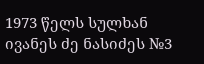1973 წელს სულხან ივანეს ძე ნასიძეს №3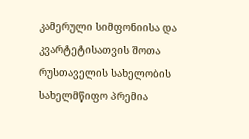კამერული სიმფონიისა და კვარტეტისათვის შოთა რუსთაველის სახელობის სახელმწიფო პრემია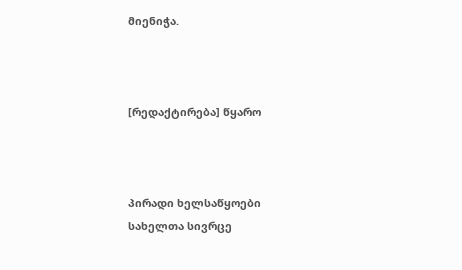მიენიჭა.



[რედაქტირება] წყარო



პირადი ხელსაწყოები
სახელთა სივრცე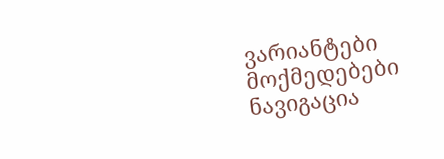ვარიანტები
მოქმედებები
ნავიგაცია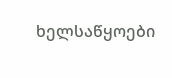ხელსაწყოები